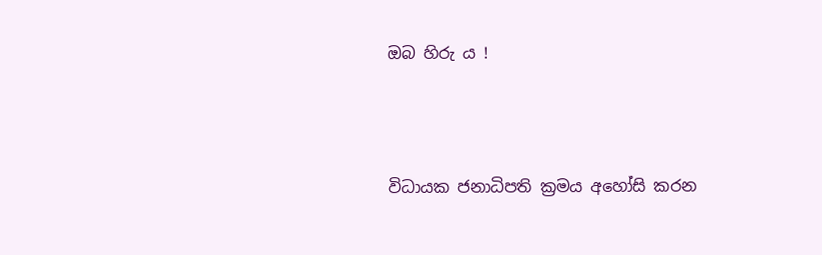ඔබ හිරු ය !




විධායක ජනාධිපති ක්‍රමය අහෝසි කරන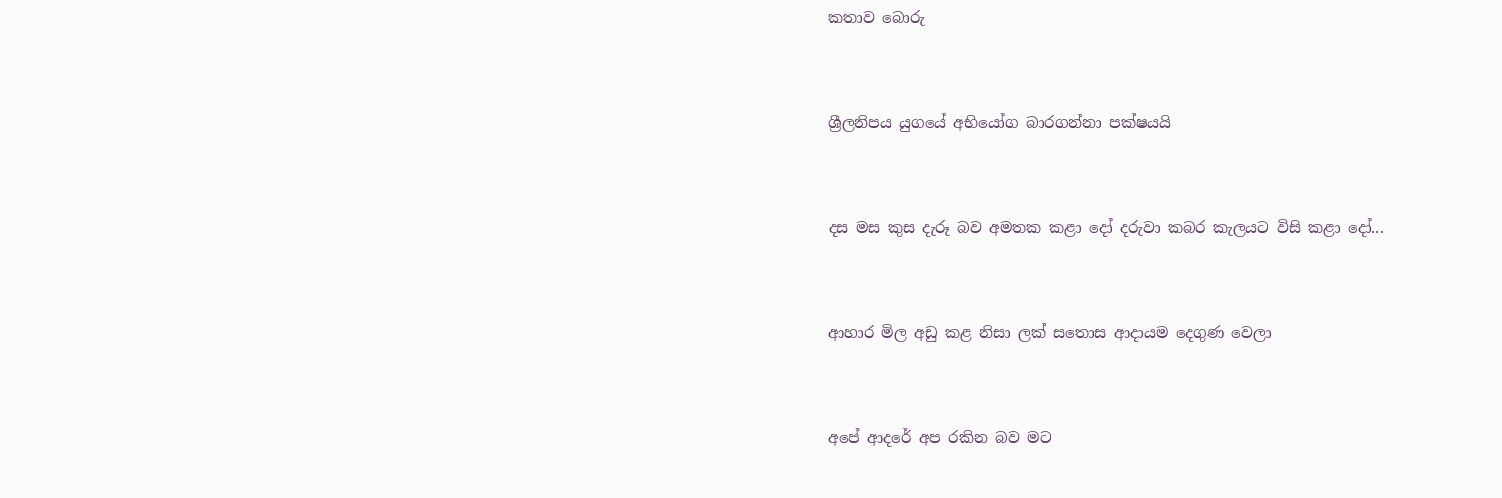කතාව බොරු




ශ්‍රීලනිපය යුගයේ අභියෝග බාරගන්නා පක්ෂයයි




දස මස කුස දැරූ බව අමතක කළා දෝ දරුවා කබර කැලයට විසි කළා දෝ...




ආහාර මිල අඩු කළ නිසා ලක් සතොස ආදායම දෙගුණ වෙලා




අපේ ආදරේ අප රකින බව මට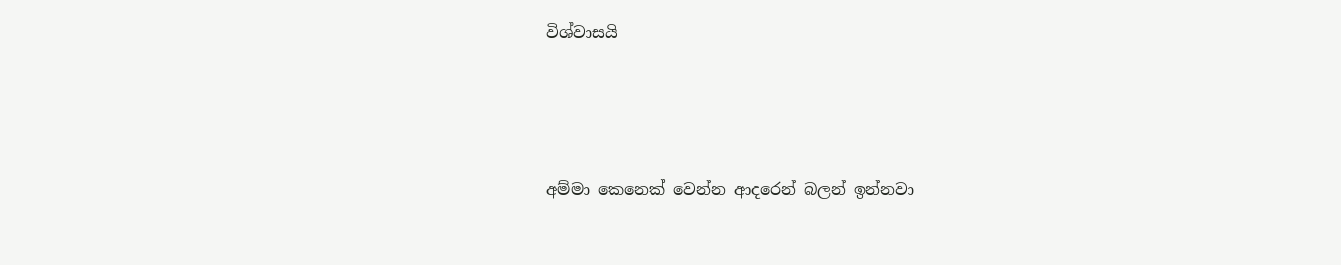විශ්වාසයි




අම්මා කෙනෙක් වෙන්න ආදරෙන් බලන් ඉන්නවා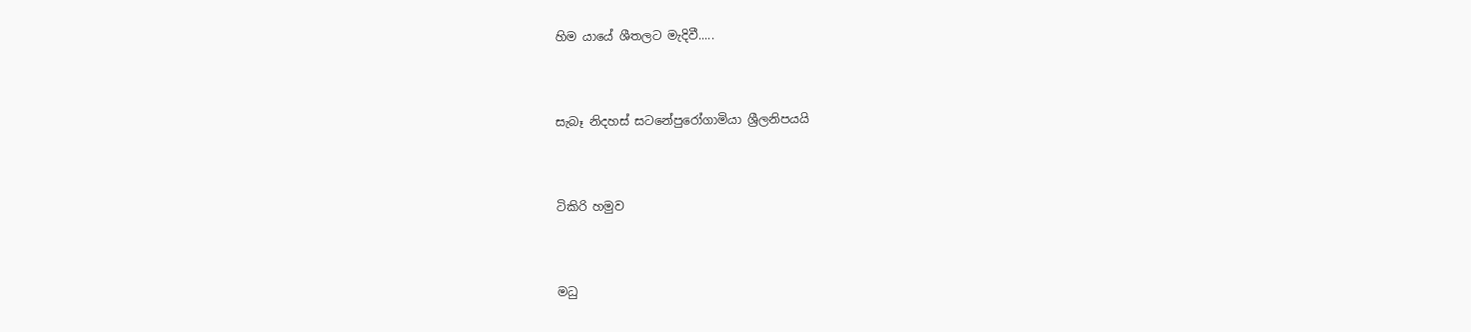හිම යායේ ශීතලට මැදිවී.....




සැබෑ නිදහස් සටනේපුරෝගාමියා ශ්‍රීලනිපයයි




ටිකිරි හමුව




මධු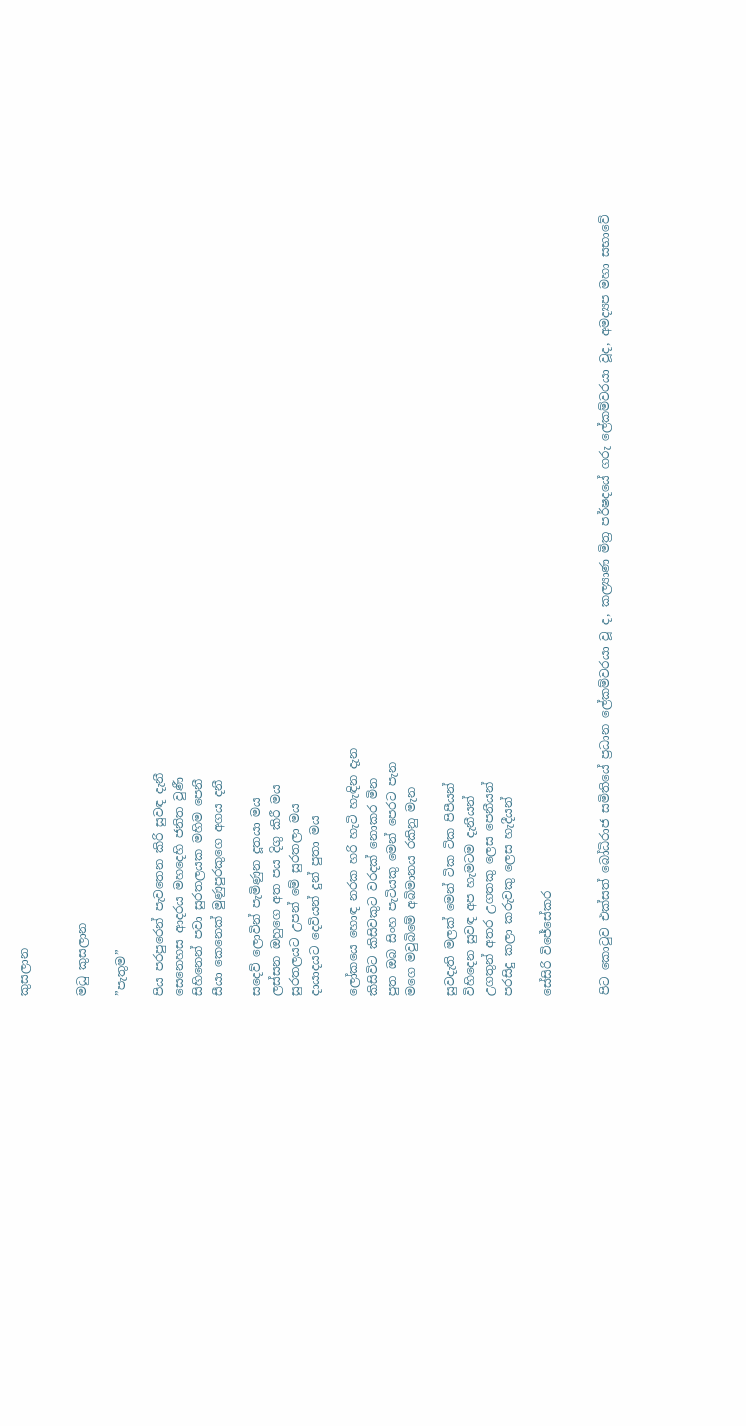කුසලාන


මධු කුසලාන

”පැතුම”

පිය පරපුරෙන් පැවතෙන කිරි සුවඳ දැනී
සෙනෙහස ආදරය මහදෙහි ජනිත වුණී
සිහිනෙන් පවා සුරතලයක මහිම පෙනී
සීයා කෙනෙක් මුණුපුරකුගෙ අගය දනී

සදෙව් ලොවින් පැමිණුන දූතයා මය
ලස්සන ඔහුගෙ අත පය දිගු කිරී මය
සුරතලයට උපන් මේ සුරතලා මය
දායාදයට දෙවියන් දුන් පුතා මය

ලෝකයෙ හොඳ නරක හරි හැටි හැඳින දැන
කිසිවිට කිසිවකුට වරදක් නොකර මින
පුත ඔබ සිංහ පැටියකු මෙන් පෙරට පැන
මගෙ මවුබිමේ අබිමානය රකිනු මැන

සුවදැති මලක් මෙන් ටික ටික පිපීයන්
විහිදෙන සුවඳ අප හැමටම දැනීයන්
උගතුන් අතර උගතකු ලෙස පෙනීයන්
පරසිදු කලා කරුවකු ලෙස හැදීයන්

සේසිරි විජේසේකර


පිට කොටුව එක්සත් බෝධිරාජ සමිතියේ ප්‍රධාන ලේකම්වරයා වූ ද, කල්‍යාණ මිත්‍ර පර්ෂදයේ ගරු ලේකම්වරයා වූද, අමද්‍යප මහා සභාවේ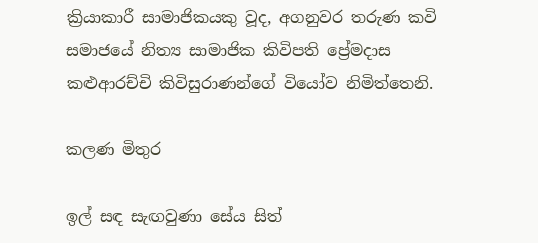ක්‍රියාකාරී සාමාජිකයකු වූද, අගනුවර තරුණ කවි සමාජයේ නිත්‍ය සාමාජික කිවිපති ප්‍රේමදාස කළුආරච්චි කිවිසුරාණන්ගේ වියෝව නිමිත්තෙනි.

කලණ මිතුර

ඉල් සඳ සැඟවුණා සේය සිත්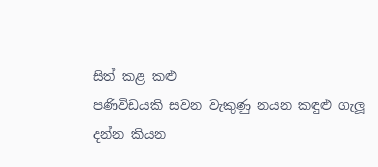සිත් කළ කළු
පණිවිඩයකි සවන වැකුණු නයන කඳුළු ගැලූ
දන්න කියන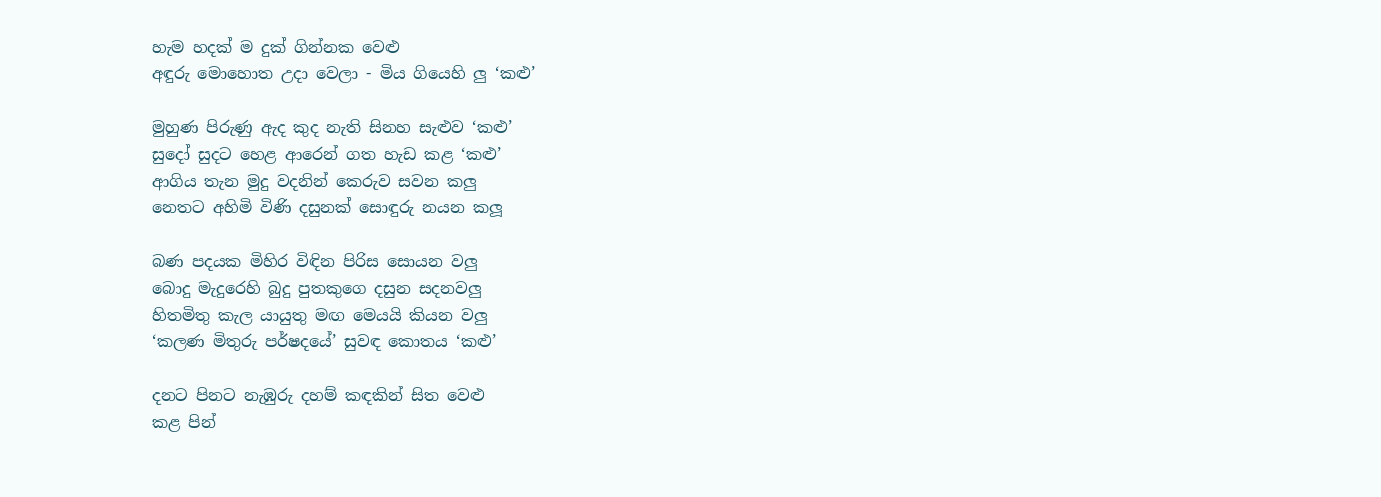හැම හදක් ම දුක් ගින්නක වෙළු
අඳුරු මොහොත උදා වෙලා - මිය ගියෙහි ලු ‘කළු’

මුහුණ පිරුණු ඇද කුද නැති සිනහ සැළුව ‘කළු’
සුදෝ සුදට හෙළ ආරෙන් ගත හැඩ කළ ‘කළු’
ආගිය තැන මුදු වදනින් කෙරුව සවන කලු
නෙතට අහිමි විණි දසුනක් සොඳුරු නයන කලූ

බණ පදයක මිහිර විඳින පිරිස සොයන වලු
බොදු මැදුරෙහි බුදු පුතකුගෙ දසුන සදනවලු
හිතමිතු කැල යායුතු මඟ මෙයයි කියන වලු
‘කලණ මිතුරු පර්ෂදයේ’ සුවඳ කොතය ‘කළු’

දනට පිනට නැඹුරු දහම් කඳකින් සිත වෙළු
කළ පින්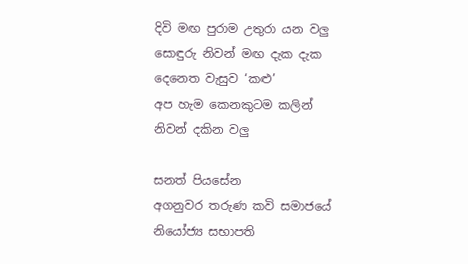දිවි මඟ පුරාම උතුරා යන වලු
සොඳුරු නිවන් මඟ දැක දැක දෙනෙත වැසුව ‘කළු’
අප හැම කෙනකුටම කලින් නිවන් දකින වලු

සනත් පියසේන
අගනුවර තරුණ කවි සමාජයේ නියෝජ්‍ය සභාපති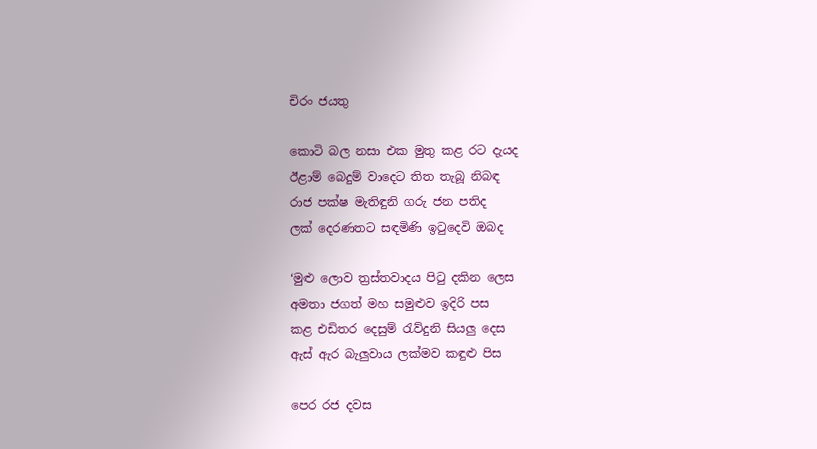චිරං ජයතු

කොටි බල නසා එක මුතු කළ රට දැයද
ඊළාම් බෙදුම් වාදෙට තිත තැබූ නිබඳ
රාජ පක්ෂ මැතිඳුනි ගරු ජන පතිද
ලක් දෙරණතට සඳමිණි ඉටුදෙවි ඔබද

‘මුළු ලොව ත්‍රස්තවාදය පිටු දකින ලෙස
අමතා ජගත් මහ සමුළුව ඉදිරි පස
කළ එඩිතර දෙසුම් රැව්දුනි සියලු දෙස
ඇස් ඇර බැලුවාය ලක්මව කඳුළු පිස

පෙර රජ දවස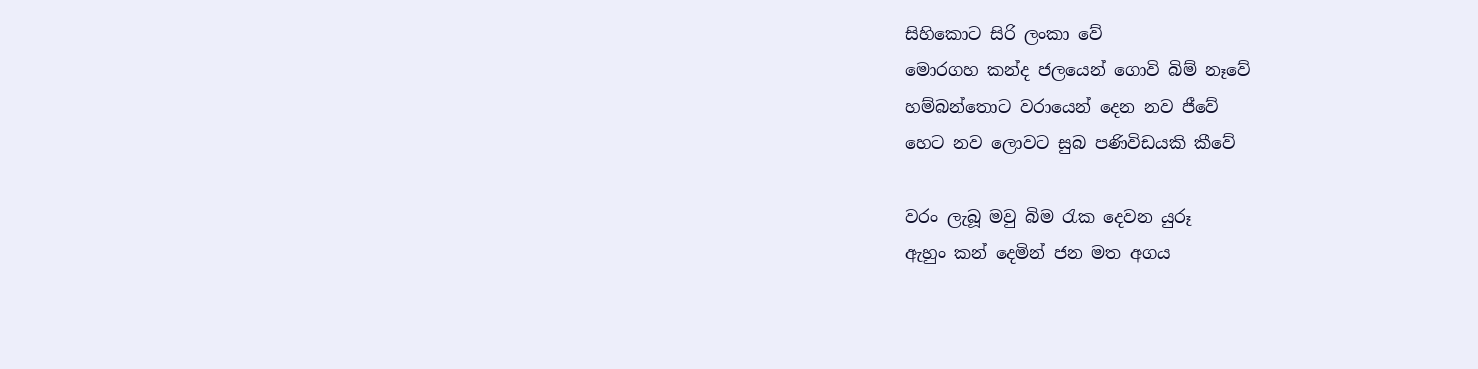සිහිකොට සිරි ලංකා වේ
මොරගහ කන්ද ජලයෙන් ගොවි බිම් නෑවේ
හම්බන්තොට වරායෙන් දෙන නව ජීවේ
හෙට නව ලොවට සුබ පණිවිඩයකි කීවේ

වරං ලැබූ මවු බිම රැක දෙවන යුරූ
ඇහුං කන් දෙමින් ජන මත අගය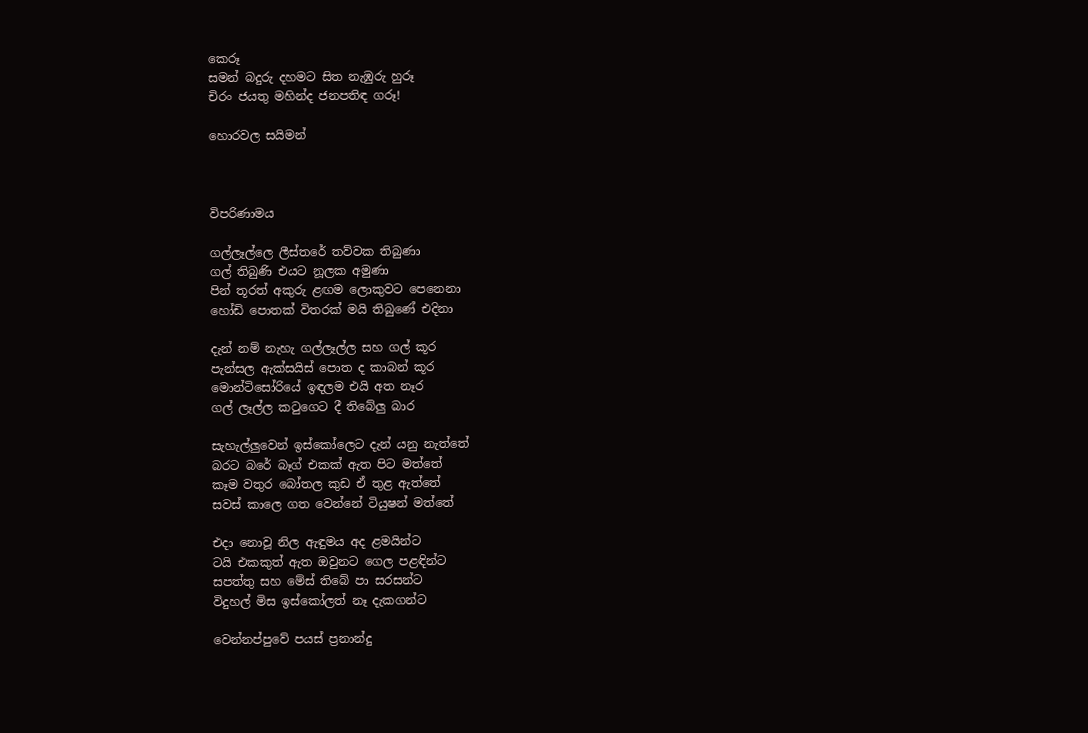කෙරූ
සමන් බදුරු දහමට සිත නැඹුරු හුරූ
චිරං ජයතු මහින්ද ජනපතිඳ ගරූ!

හොරවල සයිමන්



විපරිණාමය

ගල්ලෑල්ලෙ ලීස්තරේ තව්වක තිබුණා
ගල් තිබුණි එයට නූලක අමුණා
පින් තූරත් අකුරු ළඟම ලොකුවට පෙනෙනා
හෝඩි පොතක් විතරක් මයි තිබුණේ එදිනා

දැන් නම් නැහැ ගල්ලෑල්ල සහ ගල් කූර
පැන්සල ඇක්සයිස් පොත ද කාබන් කූර
මොන්ටිසෝරියේ ඉඳලම එයි අත නෑර
ගල් ලෑල්ල කටුගෙට දී තිබේලු බාර

සැහැල්ලුවෙන් ඉස්කෝලෙට දැන් යනු නැත්තේ
බරට බරේ බෑග් එකක් ඇත පිට මත්තේ
කෑම වතුර බෝතල කුඩ ඒ තුළ ඇත්තේ
සවස් කාලෙ ගත වෙන්නේ ටියුෂන් මත්තේ

එදා නොවූ නිල ඇඳුමය අද ළමයින්ට
ටයි එකකුත් ඇත ඔවුනට ගෙල පළඳින්ට
සපත්තු සහ මේස් තිබේ පා සරසන්ට
විදුහල් මිස ඉස්කෝලත් නෑ දැකගන්ට

වෙන්නප්පුවේ පයස් ප්‍රනාන්දු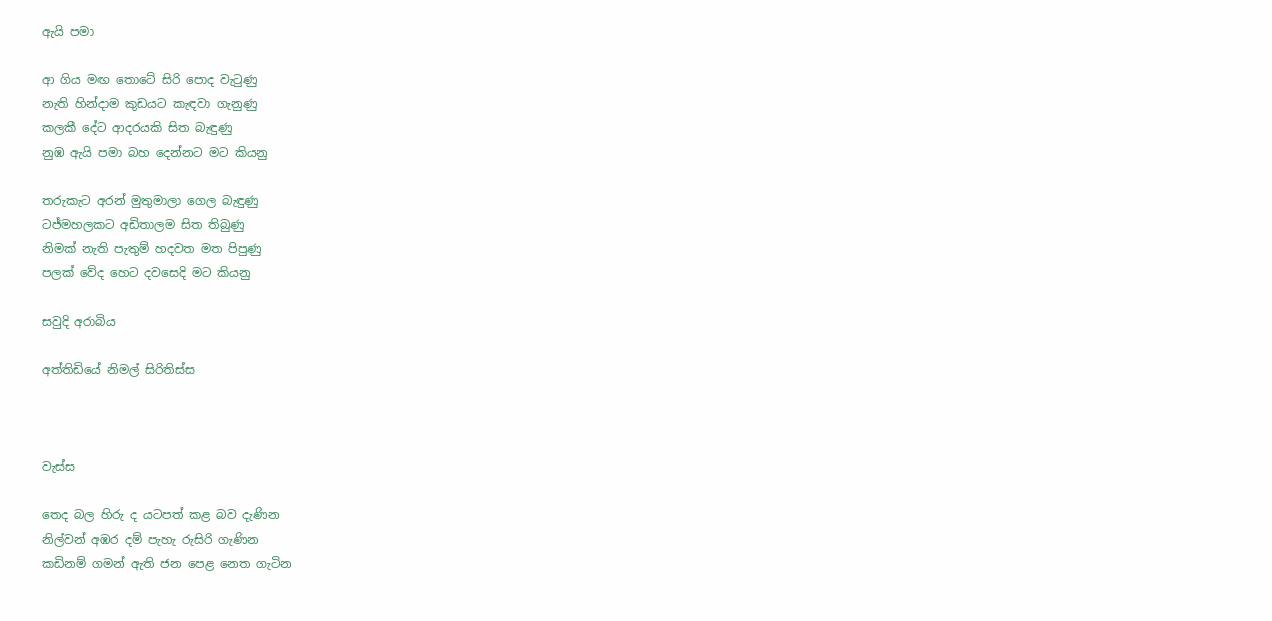ඇයි පමා

ආ ගිය මඟ තොටේ සිරි පොද වැටුණු
නැති හින්දාම කුඩයට කැඳවා ගැනුණු
කලකී දේට ආදරයකි සිත බැඳුණු
නුඹ ඇයි පමා බහ දෙන්නට මට කියනු

තරුකැට අරන් මුතුමාලා ගෙල බැඳුණු
ටජ්මහලකට අඩිතාලම සිත තිබුණු
නිමක් නැති පැතුම් හදවත මත පිපුණු
පලක් වේද හෙට දවසෙදි මට කියනු

සවුදි අරාබිය

අත්තිඩියේ නිමල් සිරිතිස්ස



වැස්ස

තෙද බල හිරු ද යටපත් කළ බව දැණින
නිල්වන් අඹර දම් පැහැ රුසිරි ගැණින
කඩිනම් ගමන් ඇති ජන පෙළ නෙත ගැටින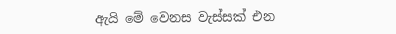ඇයි මේ වෙනස වැස්සක් එන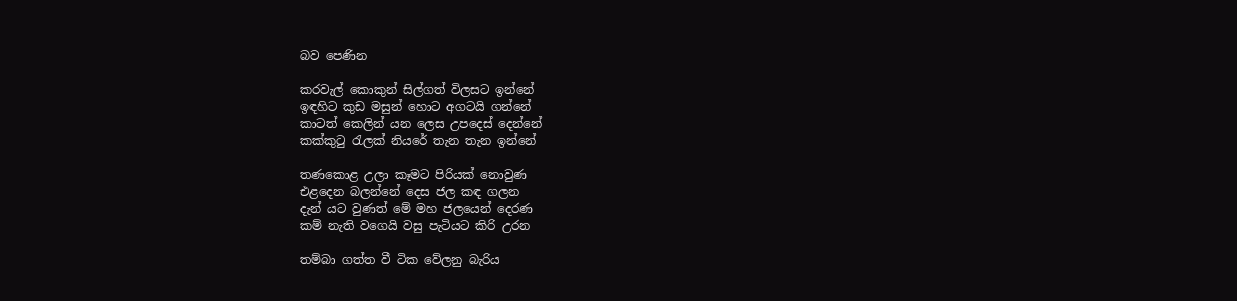බව පෙණින

කරවැල් කොකුන් සිල්ගත් විලසට ඉන්නේ
ඉඳහිට කුඩ මසුන් හොට අගටයි ගන්නේ
කාටත් කෙලින් යන ලෙස උපදෙස් දෙන්නේ
කක්කුටු රැලක් නියරේ තැන තැන ඉන්නේ

තණකොළ උලා කෑමට පිරියක් නොවුණ
එළදෙන බලන්නේ දෙස ජල කඳ ගලන
දැන් යට වුණත් මේ මහ ජලයෙන් දෙරණ
කම් නැති වගෙයි වසු පැටියට කිරි උරන

තම්බා ගත්ත වී ටික වේලනු බැරිය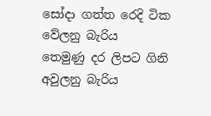සෝදා ගත්ත රෙදි ටික වේලනු බැරිය
තෙමුණු දර ලිපට ගිනි අවුලනු බැරිය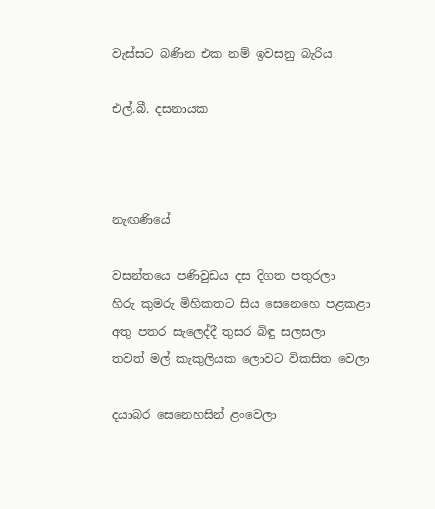වැස්සට බණින එක නම් ඉවසනු බැරිය

එල්.බී. දසනායක



නැඟණියේ

වසන්තයෙ පණිවුඩය දස දිගත පතුරලා
හිරු කුමරු මිහිකතට සිය සෙනෙහෙ පළකළා
අතු පතර සැලෙද්දී තුසර බිඳු සලසලා
තවත් මල් කැකුලියක ලොවට විකසිත වෙලා

දයාබර සෙනෙහසින් ළංවෙලා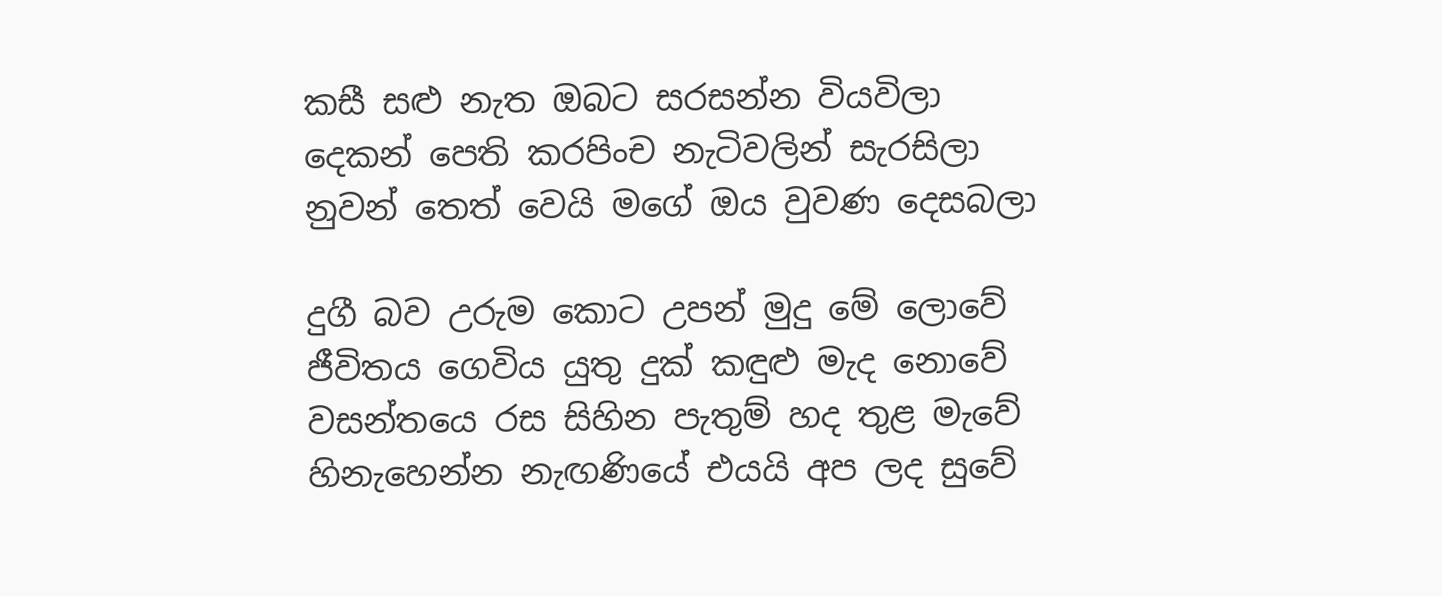කසී සළු නැත ඔබට සරසන්න වියවිලා
දෙකන් පෙති කරපිංච නැටිවලින් සැරසිලා
නුවන් තෙත් වෙයි මගේ ඔය වුවණ දෙසබලා

දුගී බව උරුම කොට උපන් මුදු මේ ලොවේ
ජීවිතය ගෙවිය යුතු දුක් කඳුළු මැද නොවේ
වසන්තයෙ රස සිහින පැතුම් හද තුළ මැවේ
හිනැහෙන්න නැඟණියේ එයයි අප ලද සුවේ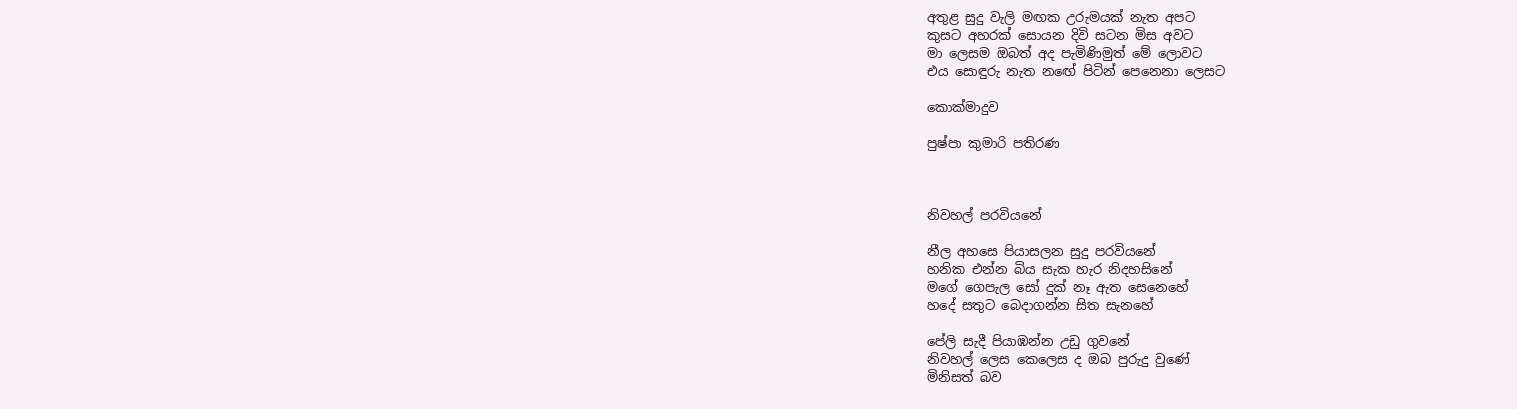අතුළ සුදු වැලි මඟක උරුමයක් නැත අපට
කුසට අහරක් සොයන දිවි සටන මිස අවට
මා ලෙසම ඔබත් අද පැමිණිමුත් මේ ලොවට
එය සොඳුරු නැත නඟේ පිටින් පෙනෙනා ලෙසට

කොක්මාදුව

පුෂ්පා කුමාරි පතිරණ



නිවහල් පරවියනේ

නීල අහසෙ පියාසලන සුදු පරවියනේ
හනික එන්න බිය සැක හැර නිදහසිනේ
මගේ ගෙපැල සෝ දුක් නෑ ඇත සෙනෙහේ
හදේ සතුට බෙදාගන්න සිත සැනහේ

පේලි සැදී පියාඹන්න උඩු ගුවනේ
නිවහල් ලෙස කෙලෙස ද ඔබ පුරුදු වුණේ
මිනිසත් බව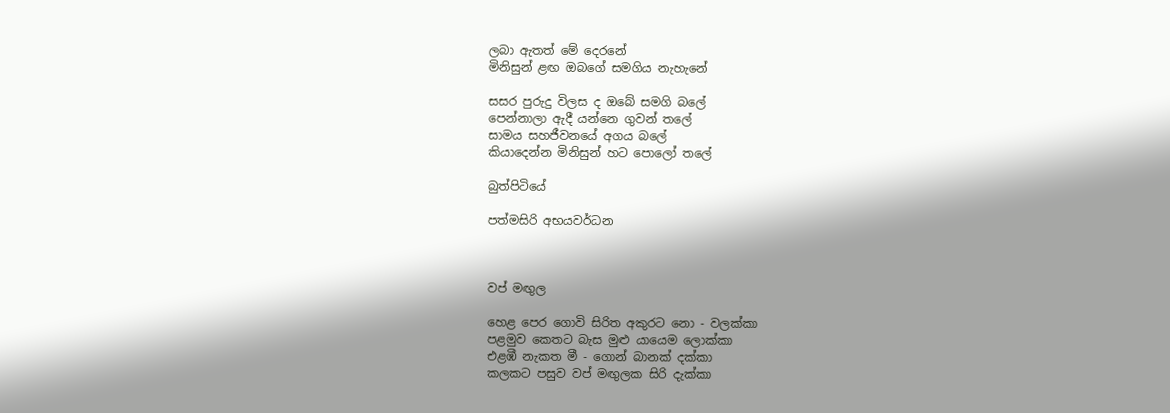ලබා ඇතත් මේ දෙරනේ
මිනිසුන් ළඟ ඔබගේ සමගිය නැහැනේ

සසර පුරුදු විලස ද ඔබේ සමගි බලේ
පෙන්නාලා ඇදී යන්නෙ ගුවන් තලේ
සාමය සහජීවනයේ අගය බලේ
කියාදෙන්න මිනිසුන් හට පොලෝ තලේ

බුත්පිටියේ

පත්මසිරි අභයවර්ධන



වප් මඟුල

හෙළ පෙර ගොවි සිරිත අකුරට නො - වලක්කා
පළමුව කෙතට බැස මුළු යායෙම ලොක්කා
එළඹී නැකත මී - ගොන් බානක් දක්කා
කලකට පසුව වප් මඟුලක සිරි දැක්කා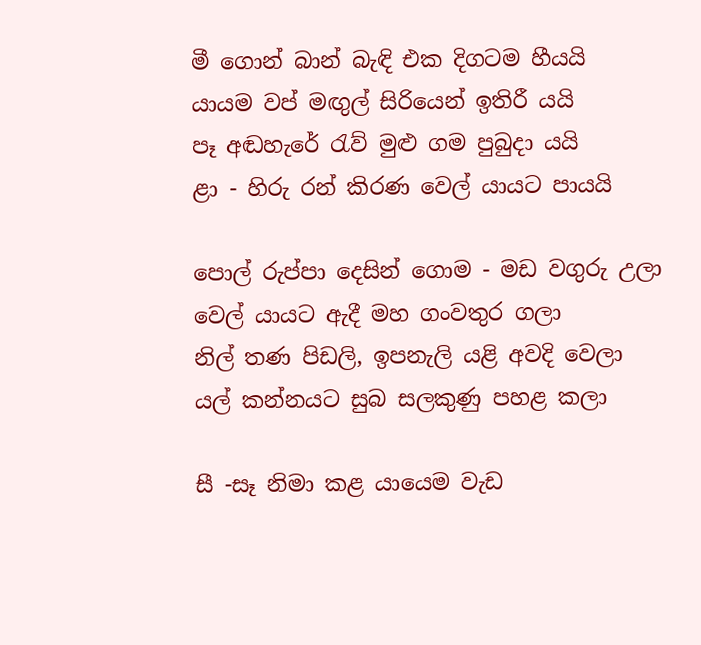මී ගොන් බාන් බැඳි එක දිගටම හීයයි
යායම වප් මඟුල් සිරියෙන් ඉතිරී යයි
පෑ අඬහැරේ රැව් මුළු ගම පුබුදා යයි
ළා - හිරු රන් කිරණ වෙල් යායට පායයි

පොල් රුප්පා දෙසින් ගොම - මඩ වගුරු උලා
වෙල් යායට ඇදී මහ ගංවතුර ගලා
නිල් තණ පිඩලි, ඉපනැලි යළි අවදි වෙලා
යල් කන්නයට සුබ සලකුණු පහළ කලා

සී -සෑ නිමා කළ යායෙම වැඩ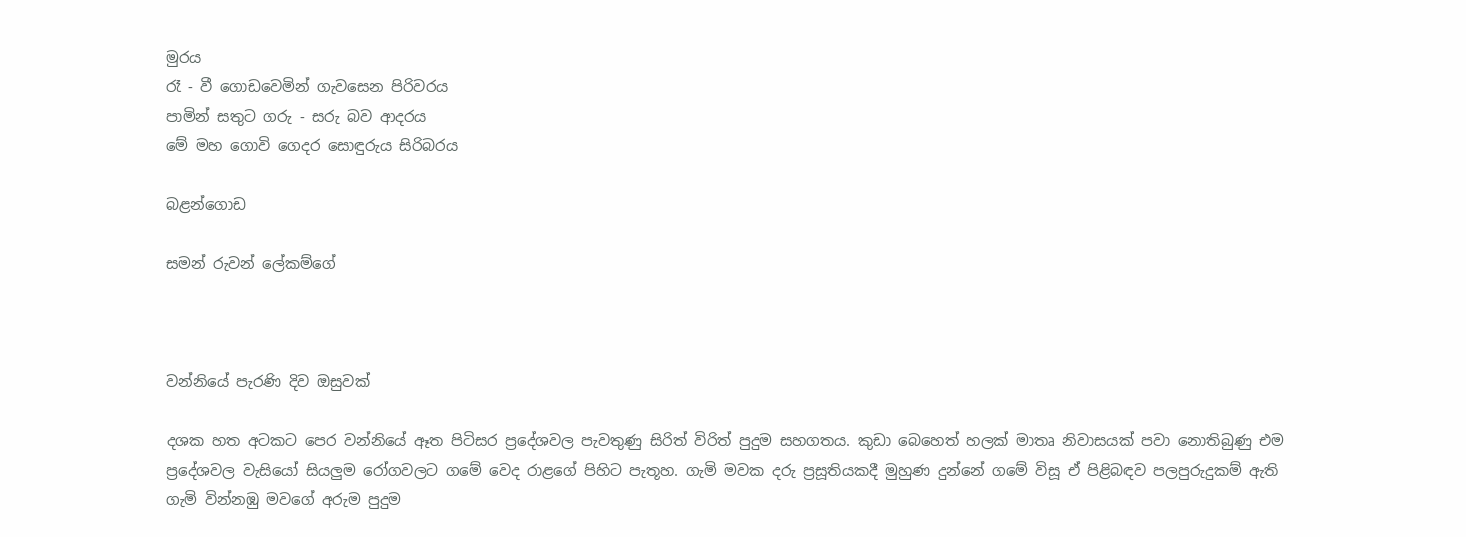මුරය
රෑ - වී ගොඩවෙමින් ගැවසෙන පිරිවරය
පාමින් සතුට ගරු - සරු බව ආදරය
මේ මහ ගොවි ගෙදර සොඳුරුය සිරිබරය

බළන්ගොඩ

සමන් රුවන් ලේකම්ගේ



වන්නියේ පැරණි දිව ඔසුවක්

දශක හත අටකට පෙර වන්නියේ ඈත පිටිසර ප්‍රදේශවල පැවතුණු සිරිත් විරිත් පුදුම සහගතය. කුඩා බෙහෙත් හලක් මාතෘ නිවාසයක් පවා නොතිබුණු එම ප්‍රදේශවල වැසියෝ සියලුම රෝගවලට ගමේ වෙද රාළගේ පිහිට පැතූහ. ගැමි මවක දරු ප්‍රසූතියකදී මුහුණ දුන්නේ ගමේ විසූ ඒ පිළිබඳව පලපුරුදුකම් ඇති ගැමි වින්නඹු මවගේ අරුම පුදුම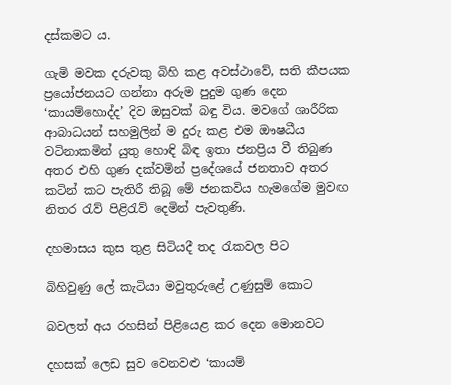දස්කමට ය.

ගැමි මවක දරුවකු බිහි කළ අවස්ථාවේ, සති කීපයක ප්‍රයෝජනයට ගන්නා අරුම පුදුම ගුණ දෙන ‘කායම්හොද්ද’ දිව ඔසුවක් බඳු විය. මවගේ ශාරීරික ආබාධයන් සහමුලින් ම දුරු කළ එම ඖෂධීය වටිනාකමින් යුතු හොඳි බිඳ ඉතා ජනප්‍රිය වී තිබුණ අතර එහි ගුණ දක්වමින් ප්‍රදේශයේ ජනතාව අතර කටින් කට පැතිරී තිබූ මේ ජනකවිය හැමගේම මුවඟ නිතර රැව් පිළිරැව් දෙමින් පැවතුණි.

දහමාසය කුස තුළ සිටියදී තද රැකවල පිට

බිහිවුණු ලේ කැටියා මවුතුරුළේ උණුසුම් කොට

බවලත් අය රහසින් පිළියෙළ කර දෙන මොනවට

දහසක් ලෙඩ සුව වෙනවළු ‘කායම්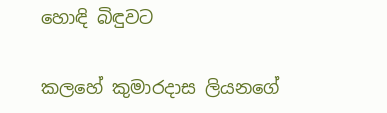හොඳි බිඳුවට

කලහේ කුමාරදාස ලියනගේ